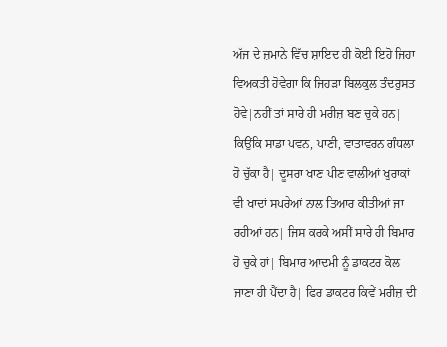ਅੱਜ ਦੇ ਜ਼ਮਾਨੇ ਵਿੱਚ ਸ਼ਾਇਦ ਹੀ ਕੋਈ ਇਹੋ ਜਿਹਾ ਵਿਅਕਤੀ ਹੋਵੇਗਾ ਕਿ ਜਿਹੜਾ ਬਿਲਕੁਲ ਤੰਦਰੁਸਤ ਹੋਵੇ|ਨਹੀਂ ਤਾਂ ਸਾਰੇ ਹੀ ਮਰੀਜ਼ ਬਣ ਚੁਕੇ ਹਨ| ਕਿਉਂਕਿ ਸਾਡਾ ਪਵਨ, ਪਾਣੀ, ਵਾਤਾਵਰਨ ਗੰਧਲਾ ਹੋ ਚੁੱਕਾ ਹੈ| ਦੂਸਰਾ ਖਾਣ ਪੀਣ ਵਾਲੀਆਂ ਖੁਰਾਕਾਂ ਵੀ ਖਾਦਾਂ ਸਪਰੇਆਂ ਨਾਲ ਤਿਆਰ ਕੀਤੀਆਂ ਜਾ ਰਹੀਆਂ ਹਨ| ਜਿਸ ਕਰਕੇ ਅਸੀਂ ਸਾਰੇ ਹੀ ਬਿਮਾਰ ਹੋ ਚੁਕੇ ਹਾਂ| ਬਿਮਾਰ ਆਦਮੀ ਨੂੰ ਡਾਕਟਰ ਕੋਲ ਜਾਣਾ ਹੀ ਪੈਂਦਾ ਹੈ| ਫਿਰ ਡਾਕਟਰ ਕਿਵੇਂ ਮਰੀਜ਼ ਦੀ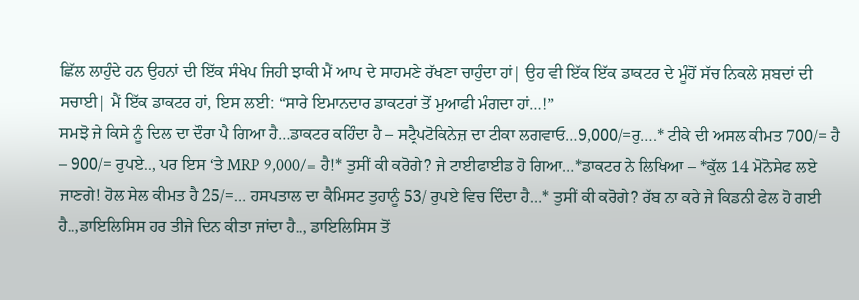ਛਿੱਲ ਲਾਹੁੰਦੇ ਹਨ ਉਹਨਾਂ ਦੀ ਇੱਕ ਸੰਖੇਪ ਜਿਹੀ ਝਾਕੀ ਮੈਂ ਆਪ ਦੇ ਸਾਹਮਣੇ ਰੱਖਣਾ ਚਾਹੁੰਦਾ ਹਾਂ| ਉਹ ਵੀ ਇੱਕ ਇੱਕ ਡਾਕਟਰ ਦੇ ਮੂੰਹੋਂ ਸੱਚ ਨਿਕਲੇ ਸ਼ਬਦਾਂ ਦੀ ਸਚਾਈ| ਮੈਂ ਇੱਕ ਡਾਕਟਰ ਹਾਂ, ਇਸ ਲਈ: “ਸਾਰੇ ਇਮਾਨਦਾਰ ਡਾਕਟਰਾਂ ਤੋਂ ਮੁਆਫੀ ਮੰਗਦਾ ਹਾਂ…!”
ਸਮਝੋ ਜੇ ਕਿਸੇ ਨੂੰ ਦਿਲ ਦਾ ਦੌਰਾ ਪੈ ਗਿਆ ਹੈ…ਡਾਕਟਰ ਕਹਿੰਦਾ ਹੈ – ਸਟ੍ਰੈਪਟੋਕਿਨੇਜ਼ ਦਾ ਟੀਕਾ ਲਗਵਾਓ…9,000/=ਰੁ….* ਟੀਕੇ ਦੀ ਅਸਲ ਕੀਮਤ 700/= ਹੈ – 900/= ਰੁਪਏ.., ਪਰ ਇਸ ‘ਤੇ MRP 9,000/= ਹੈ!* ਤੁਸੀਂ ਕੀ ਕਰੋਗੇ? ਜੇ ਟਾਈਫਾਈਡ ਹੋ ਗਿਆ…*ਡਾਕਟਰ ਨੇ ਲਿਖਿਆ – *ਕੁੱਲ 14 ਮੋਨੋਸੇਫ ਲਏ ਜਾਣਗੇ! ਹੋਲ ਸੇਲ ਕੀਮਤ ਹੈ 25/=… ਹਸਪਤਾਲ ਦਾ ਕੈਮਿਸਟ ਤੁਹਾਨੂੰ 53/ ਰੁਪਏ ਵਿਚ ਦਿੰਦਾ ਹੈ…* ਤੁਸੀਂ ਕੀ ਕਰੋਗੇ? ਰੱਬ ਨਾ ਕਰੇ ਜੇ ਕਿਡਨੀ ਫੇਲ ਹੋ ਗਈ ਹੈ..,ਡਾਇਲਿਸਿਸ ਹਰ ਤੀਜੇ ਦਿਨ ਕੀਤਾ ਜਾਂਦਾ ਹੈ.., ਡਾਇਲਿਸਿਸ ਤੋਂ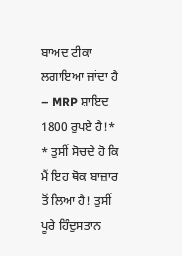ਬਾਅਦ ਟੀਕਾ ਲਗਾਇਆ ਜਾਂਦਾ ਹੈ – MRP ਸ਼ਾਇਦ 1800 ਰੁਪਏ ਹੈ!* * ਤੁਸੀਂ ਸੋਚਦੇ ਹੋ ਕਿ ਮੈਂ ਇਹ ਥੋਕ ਬਾਜ਼ਾਰ ਤੋਂ ਲਿਆ ਹੈ! ਤੁਸੀਂ ਪੂਰੇ ਹਿੰਦੁਸਤਾਨ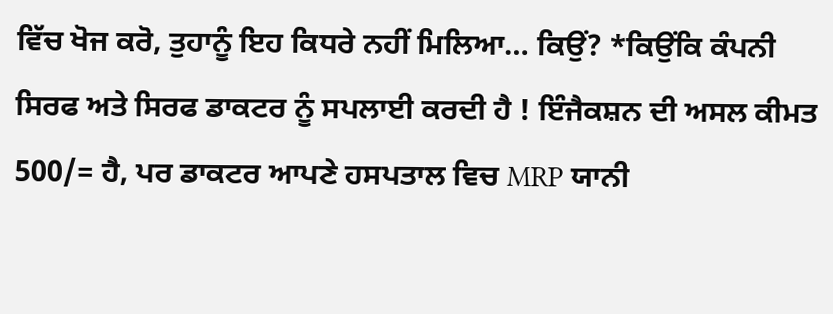ਵਿੱਚ ਖੋਜ ਕਰੋ, ਤੁਹਾਨੂੰ ਇਹ ਕਿਧਰੇ ਨਹੀਂ ਮਿਲਿਆ… ਕਿਉਂ? *ਕਿਉਂਕਿ ਕੰਪਨੀ ਸਿਰਫ ਅਤੇ ਸਿਰਫ ਡਾਕਟਰ ਨੂੰ ਸਪਲਾਈ ਕਰਦੀ ਹੈ ! ਇੰਜੈਕਸ਼ਨ ਦੀ ਅਸਲ ਕੀਮਤ 500/= ਹੈ, ਪਰ ਡਾਕਟਰ ਆਪਣੇ ਹਸਪਤਾਲ ਵਿਚ MRP ਯਾਨੀ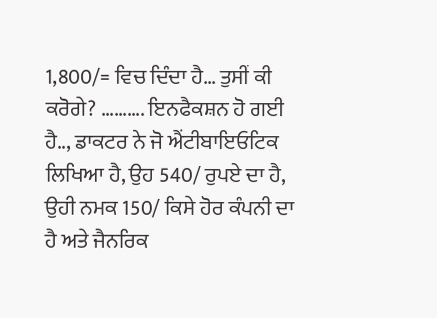1,800/= ਵਿਚ ਦਿੰਦਾ ਹੈ… ਤੁਸੀਂ ਕੀ ਕਰੋਗੇ? ………. ਇਨਫੈਕਸ਼ਨ ਹੋ ਗਈ ਹੈ.., ਡਾਕਟਰ ਨੇ ਜੋ ਐਂਟੀਬਾਇਓਟਿਕ ਲਿਖਿਆ ਹੈ, ਉਹ 540/ ਰੁਪਏ ਦਾ ਹੈ, ਉਹੀ ਨਮਕ 150/ ਕਿਸੇ ਹੋਰ ਕੰਪਨੀ ਦਾ ਹੈ ਅਤੇ ਜੈਨਰਿਕ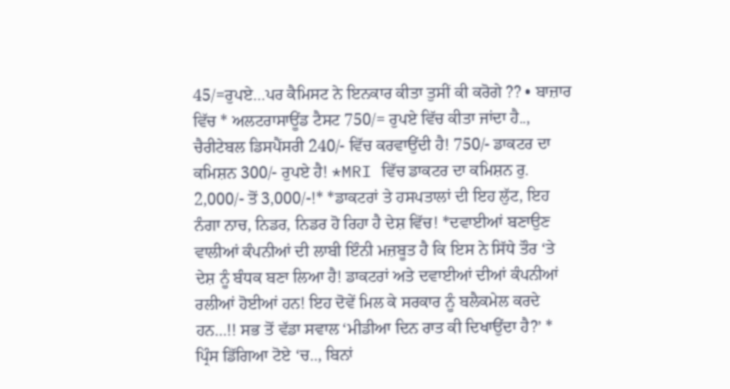45/=ਰੁਪਏ…ਪਰ ਕੈਮਿਸਟ ਨੇ ਇਨਕਾਰ ਕੀਤਾ ਤੁਸੀਂ ਕੀ ਕਰੋਗੇ ?? • ਬਾਜ਼ਾਰ ਵਿੱਚ * ਅਲਟਰਾਸਾਊਂਡ ਟੈਸਟ 750/= ਰੁਪਏ ਵਿੱਚ ਕੀਤਾ ਜਾਂਦਾ ਹੈ.., ਚੈਰੀਟੇਬਲ ਡਿਸਪੈਂਸਰੀ 240/- ਵਿੱਚ ਕਰਵਾਉਂਦੀ ਹੈ! 750/- ਡਾਕਟਰ ਦਾ ਕਮਿਸ਼ਨ 300/- ਰੁਪਏ ਹੈ! *MRI ਵਿੱਚ ਡਾਕਟਰ ਦਾ ਕਮਿਸ਼ਨ ਰੁ. 2,000/- ਤੋਂ 3,000/-!* *ਡਾਕਟਰਾਂ ਤੇ ਹਸਪਤਾਲਾਂ ਦੀ ਇਹ ਲੁੱਟ, ਇਹ ਨੰਗਾ ਨਾਚ, ਨਿਡਰ, ਨਿਡਰ ਹੋ ਰਿਹਾ ਹੈ ਦੇਸ਼ ਵਿੱਚ! *ਦਵਾਈਆਂ ਬਣਾਉਣ ਵਾਲੀਆਂ ਕੰਪਨੀਆਂ ਦੀ ਲਾਬੀ ਇੰਨੀ ਮਜ਼ਬੂਤ ਹੈ ਕਿ ਇਸ ਨੇ ਸਿੱਧੇ ਤੌਰ ‘ਤੇ ਦੇਸ਼ ਨੂੰ ਬੰਧਕ ਬਣਾ ਲਿਆ ਹੈ! ਡਾਕਟਰਾਂ ਅਤੇ ਦਵਾਈਆਂ ਦੀਆਂ ਕੰਪਨੀਆਂ ਰਲੀਆਂ ਹੋਈਆਂ ਹਨ! ਇਹ ਦੋਵੇਂ ਮਿਲ ਕੇ ਸਰਕਾਰ ਨੂੰ ਬਲੈਕਮੇਲ ਕਰਦੇ ਹਨ…!! ਸਭ ਤੋਂ ਵੱਡਾ ਸਵਾਲ ‘ਮੀਡੀਆ ਦਿਨ ਰਾਤ ਕੀ ਦਿਖਾਉਂਦਾ ਹੈ?’ * ਪ੍ਰਿੰਸ ਡਿੱਗਿਆ ਟੋਏ ‘ਚ.., ਬਿਨਾਂ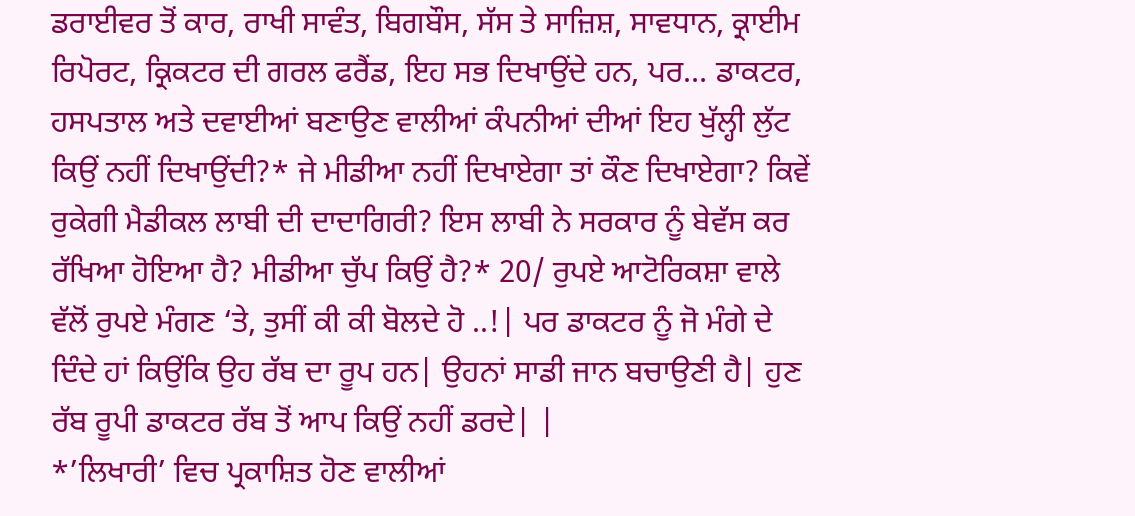ਡਰਾਈਵਰ ਤੋਂ ਕਾਰ, ਰਾਖੀ ਸਾਵੰਤ, ਬਿਗਬੌਸ, ਸੱਸ ਤੇ ਸਾਜ਼ਿਸ਼, ਸਾਵਧਾਨ, ਕ੍ਰਾਈਮ ਰਿਪੋਰਟ, ਕ੍ਰਿਕਟਰ ਦੀ ਗਰਲ ਫਰੈਂਡ, ਇਹ ਸਭ ਦਿਖਾਉਂਦੇ ਹਨ, ਪਰ… ਡਾਕਟਰ, ਹਸਪਤਾਲ ਅਤੇ ਦਵਾਈਆਂ ਬਣਾਉਣ ਵਾਲੀਆਂ ਕੰਪਨੀਆਂ ਦੀਆਂ ਇਹ ਖੁੱਲ੍ਹੀ ਲੁੱਟ ਕਿਉਂ ਨਹੀਂ ਦਿਖਾਉਂਦੀ?* ਜੇ ਮੀਡੀਆ ਨਹੀਂ ਦਿਖਾਏਗਾ ਤਾਂ ਕੌਣ ਦਿਖਾਏਗਾ? ਕਿਵੇਂ ਰੁਕੇਗੀ ਮੈਡੀਕਲ ਲਾਬੀ ਦੀ ਦਾਦਾਗਿਰੀ? ਇਸ ਲਾਬੀ ਨੇ ਸਰਕਾਰ ਨੂੰ ਬੇਵੱਸ ਕਰ ਰੱਖਿਆ ਹੋਇਆ ਹੈ? ਮੀਡੀਆ ਚੁੱਪ ਕਿਉਂ ਹੈ?* 20/ ਰੁਪਏ ਆਟੋਰਿਕਸ਼ਾ ਵਾਲੇ ਵੱਲੋਂ ਰੁਪਏ ਮੰਗਣ ‘ਤੇ, ਤੁਸੀਂ ਕੀ ਕੀ ਬੋਲਦੇ ਹੋ ..!| ਪਰ ਡਾਕਟਰ ਨੂੰ ਜੋ ਮੰਗੇ ਦੇ ਦਿੰਦੇ ਹਾਂ ਕਿਉਂਕਿ ਉਹ ਰੱਬ ਦਾ ਰੂਪ ਹਨ| ਉਹਨਾਂ ਸਾਡੀ ਜਾਨ ਬਚਾਉਣੀ ਹੈ| ਹੁਣ ਰੱਬ ਰੂਪੀ ਡਾਕਟਰ ਰੱਬ ਤੋਂ ਆਪ ਕਿਉਂ ਨਹੀਂ ਡਰਦੇ| |
*’ਲਿਖਾਰੀ’ ਵਿਚ ਪ੍ਰਕਾਸ਼ਿਤ ਹੋਣ ਵਾਲੀਆਂ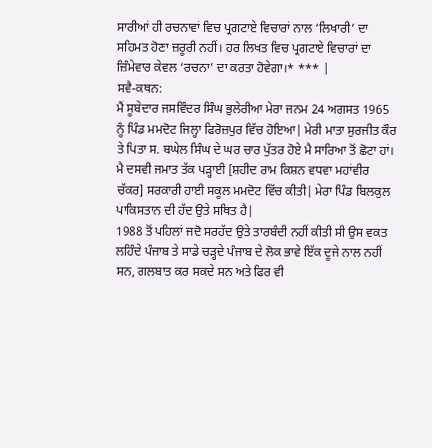ਸਾਰੀਆਂ ਹੀ ਰਚਨਾਵਾਂ ਵਿਚ ਪ੍ਰਗਟਾਏ ਵਿਚਾਰਾਂ ਨਾਲ ‘ਲਿਖਾਰੀ’ ਦਾ ਸਹਿਮਤ ਹੋਣਾ ਜ਼ਰੂਰੀ ਨਹੀਂ। ਹਰ ਲਿਖਤ ਵਿਚ ਪ੍ਰਗਟਾਏ ਵਿਚਾਰਾਂ ਦਾ ਜ਼ਿੰਮੇਵਾਰ ਕੇਵਲ ‘ਰਚਨਾ’ ਦਾ ਕਰਤਾ ਹੋਵੇਗਾ।* *** |
ਸਵੈ-ਕਥਨ:
ਮੈਂ ਸੂਬੇਦਾਰ ਜਸਵਿੰਦਰ ਸਿੰਘ ਭੁਲੇਰੀਆ ਮੇਰਾ ਜਨਮ 24 ਅਗਸਤ 1965 ਨੂੰ ਪਿੰਡ ਮਮਦੋਟ ਜਿਲ੍ਹਾ ਫਿਰੋਜ਼ਪੁਰ ਵਿੱਚ ਹੋਇਆ| ਮੇਰੀ ਮਾਤਾ ਸੁਰਜੀਤ ਕੌਰ ਤੇ ਪਿਤਾ ਸ. ਬਘੇਲ ਸਿੰਘ ਦੇ ਘਰ ਚਾਰ ਪੁੱਤਰ ਹੋਏ ਮੈ ਸਾਰਿਆ ਤੋਂ ਛੋਟਾ ਹਾਂ।
ਮੈ ਦਸਵੀ ਜਮਾਤ ਤੱਕ ਪੜ੍ਹਾਈ [ਸ਼ਹੀਦ ਰਾਮ ਕਿਸ਼ਨ ਵਧਵਾ ਮਹਾਂਵੀਰ ਚੱਕਰ] ਸਰਕਾਰੀ ਹਾਈ ਸਕੂਲ ਮਮਦੋਟ ਵਿੱਚ ਕੀਤੀ| ਮੇਰਾ ਪਿੰਡ ਬਿਲਕੁਲ ਪਾਕਿਸਤਾਨ ਦੀ ਹੱਦ ਉਤੇ ਸਥਿਤ ਹੈ|
1988 ਤੋਂ ਪਹਿਲਾਂ ਜਦੋ ਸਰਹੱਦ ਉਤੇ ਤਾਰਬੰਦੀ ਨਹੀਂ ਕੀਤੀ ਸੀ ਉਸ ਵਕਤ ਲਹਿੰਦੇ ਪੰਜਾਬ ਤੇ ਸਾਡੇ ਚੜ੍ਹਦੇ ਪੰਜਾਬ ਦੇ ਲੋਕ ਭਾਵੇ ਇੱਕ ਦੂਜੇ ਨਾਲ ਨਹੀਂ ਸਨ, ਗਲਬਾਤ ਕਰ ਸਕਦੇ ਸਨ ਅਤੇ ਫਿਰ ਵੀ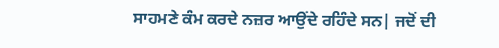ਸਾਹਮਣੇ ਕੰਮ ਕਰਦੇ ਨਜ਼ਰ ਆਉਂਦੇ ਰਹਿੰਦੇ ਸਨ| ਜਦੋਂ ਦੀ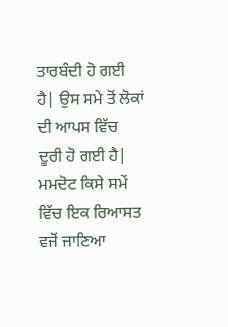ਤਾਰਬੰਦੀ ਹੋ ਗਈ ਹੈ| ਉਸ ਸਮੇ ਤੋਂ ਲੋਕਾਂ ਦੀ ਆਪਸ ਵਿੱਚ ਦੂਰੀ ਹੋ ਗਈ ਹੈ|
ਮਮਦੋਟ ਕਿਸੇ ਸਮੇਂ ਵਿੱਚ ਇਕ ਰਿਆਸਤ ਵਜੋਂ ਜਾਣਿਆ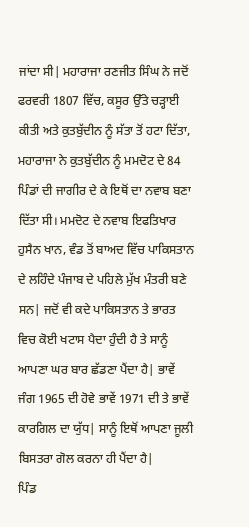ਜਾਂਦਾ ਸੀ| ਮਹਾਰਾਜਾ ਰਣਜੀਤ ਸਿੰਘ ਨੇ ਜਦੋਂ ਫਰਵਰੀ 1807 ਵਿੱਚ, ਕਸੂਰ ਉੱਤੇ ਚੜ੍ਹਾਈ ਕੀਤੀ ਅਤੇ ਕੁਤਬੁੱਦੀਨ ਨੂੰ ਸੱਤਾ ਤੋਂ ਹਟਾ ਦਿੱਤਾ, ਮਹਾਰਾਜਾ ਨੇ ਕੁਤਬੁੱਦੀਨ ਨੂੰ ਮਮਦੋਟ ਦੇ 84 ਪਿੰਡਾਂ ਦੀ ਜਾਗੀਰ ਦੇ ਕੇ ਇਥੋਂ ਦਾ ਨਵਾਬ ਬਣਾ ਦਿੱਤਾ ਸੀ। ਮਮਦੋਟ ਦੇ ਨਵਾਬ ਇਫਤਿਖਾਰ ਹੁਸੈਨ ਖਾਨ, ਵੰਡ ਤੋਂ ਬਾਅਦ ਵਿੱਚ ਪਾਕਿਸਤਾਨ ਦੇ ਲਹਿੰਦੇ ਪੰਜਾਬ ਦੇ ਪਹਿਲੇ ਮੁੱਖ ਮੰਤਰੀ ਬਣੇ ਸਨ| ਜਦੋਂ ਵੀ ਕਦੇ ਪਾਕਿਸਤਾਨ ਤੇ ਭਾਰਤ ਵਿਚ ਕੋਈ ਖਟਾਸ ਪੈਦਾ ਹੁੰਦੀ ਹੈ ਤੇ ਸਾਨੂੰ ਆਪਣਾ ਘਰ ਬਾਰ ਛੱਡਣਾ ਪੈਂਦਾ ਹੈ| ਭਾਵੇਂ ਜੰਗ 1965 ਦੀ ਹੋਵੇ ਭਾਵੇਂ 1971 ਦੀ ਤੇ ਭਾਵੇਂ ਕਾਰਗਿਲ ਦਾ ਯੁੱਧ| ਸਾਨੂੰ ਇਥੋਂ ਆਪਣਾ ਜੂਲੀ ਬਿਸਤਰਾ ਗੋਲ ਕਰਨਾ ਹੀ ਪੈਂਦਾ ਹੈ|
ਪਿੰਡ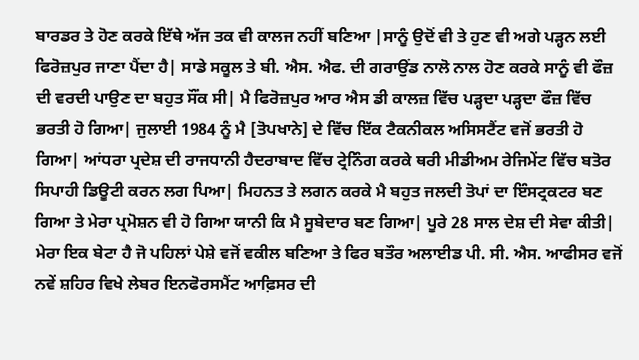ਬਾਰਡਰ ਤੇ ਹੋਣ ਕਰਕੇ ਇੱਥੇ ਅੱਜ ਤਕ ਵੀ ਕਾਲਜ ਨਹੀਂ ਬਣਿਆ |ਸਾਨੂੰ ਉਦੋਂ ਵੀ ਤੇ ਹੁਣ ਵੀ ਅਗੇ ਪੜ੍ਹਨ ਲਈ ਫਿਰੋਜ਼ਪੁਰ ਜਾਣਾ ਪੈਂਦਾ ਹੈ| ਸਾਡੇ ਸਕੂਲ ਤੇ ਬੀ. ਐਸ. ਐਫ. ਦੀ ਗਰਾਉਂਡ ਨਾਲੋ ਨਾਲ ਹੋਣ ਕਰਕੇ ਸਾਨੂੰ ਵੀ ਫੌਜ਼ ਦੀ ਵਰਦੀ ਪਾਉਣ ਦਾ ਬਹੁਤ ਸੌਂਕ ਸੀ| ਮੈ ਫਿਰੋਜ਼ਪੁਰ ਆਰ ਐਸ ਡੀ ਕਾਲਜ਼ ਵਿੱਚ ਪੜ੍ਹਦਾ ਪੜ੍ਹਦਾ ਫੌਜ਼ ਵਿੱਚ ਭਰਤੀ ਹੋ ਗਿਆ| ਜੁਲਾਈ 1984 ਨੂੰ ਮੈ [ਤੋਪਖਾਨੇ] ਦੇ ਵਿੱਚ ਇੱਕ ਟੈਕਨੀਕਲ ਅਸਿਸਟੈਂਟ ਵਜੋਂ ਭਰਤੀ ਹੋ ਗਿਆ| ਆਂਧਰਾ ਪ੍ਰਦੇਸ਼ ਦੀ ਰਾਜਧਾਨੀ ਹੈਦਰਾਬਾਦ ਵਿੱਚ ਟ੍ਰੇਨਿੰਗ ਕਰਕੇ ਥਰੀ ਮੀਡੀਅਮ ਰੇਜਿਮੇਂਟ ਵਿੱਚ ਬਤੋਰ ਸਿਪਾਹੀ ਡਿਊਟੀ ਕਰਨ ਲਗ ਪਿਆ| ਮਿਹਨਤ ਤੇ ਲਗਨ ਕਰਕੇ ਮੈ ਬਹੁਤ ਜਲਦੀ ਤੋਪਾਂ ਦਾ ਇੰਸਟ੍ਰਕਟਰ ਬਣ ਗਿਆ ਤੇ ਮੇਰਾ ਪ੍ਰਮੋਸ਼ਨ ਵੀ ਹੋ ਗਿਆ ਯਾਨੀ ਕਿ ਮੈ ਸੂਬੇਦਾਰ ਬਣ ਗਿਆ| ਪੂਰੇ 28 ਸਾਲ ਦੇਸ਼ ਦੀ ਸੇਵਾ ਕੀਤੀ|
ਮੇਰਾ ਇਕ ਬੇਟਾ ਹੈ ਜੋ ਪਹਿਲਾਂ ਪੇਸ਼ੇ ਵਜੋਂ ਵਕੀਲ ਬਣਿਆ ਤੇ ਫਿਰ ਬਤੌਰ ਅਲਾਈਡ ਪੀ. ਸੀ. ਐਸ. ਆਫੀਸਰ ਵਜੋਂ ਨਵੇਂ ਸ਼ਹਿਰ ਵਿਖੇ ਲੇਬਰ ਇਨਫੋਰਸਮੈਂਟ ਆਫ਼ਿਸਰ ਦੀ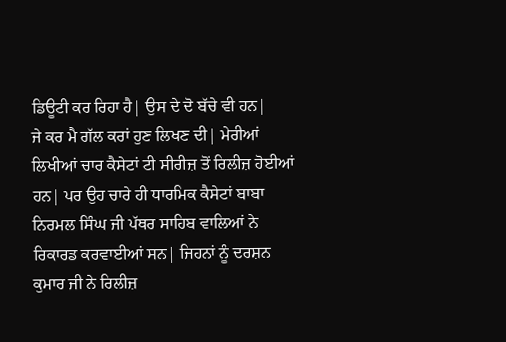ਡਿਊਟੀ ਕਰ ਰਿਹਾ ਹੈ| ਉਸ ਦੇ ਦੋ ਬੱਚੇ ਵੀ ਹਨ|
ਜੇ ਕਰ ਮੈ ਗੱਲ ਕਰਾਂ ਹੁਣ ਲਿਖਣ ਦੀ| ਮੇਰੀਆਂ ਲਿਖੀਆਂ ਚਾਰ ਕੈਸੇਟਾਂ ਟੀ ਸੀਰੀਜ਼ ਤੋਂ ਰਿਲੀਜ਼ ਹੋਈਆਂ ਹਨ| ਪਰ ਉਹ ਚਾਰੇ ਹੀ ਧਾਰਮਿਕ ਕੈਸੇਟਾਂ ਬਾਬਾ ਨਿਰਮਲ ਸਿੰਘ ਜੀ ਪੱਥਰ ਸਾਹਿਬ ਵਾਲਿਆਂ ਨੇ ਰਿਕਾਰਡ ਕਰਵਾਈਆਂ ਸਨ| ਜਿਹਨਾਂ ਨੂੰ ਦਰਸ਼ਨ ਕੁਮਾਰ ਜੀ ਨੇ ਰਿਲੀਜ਼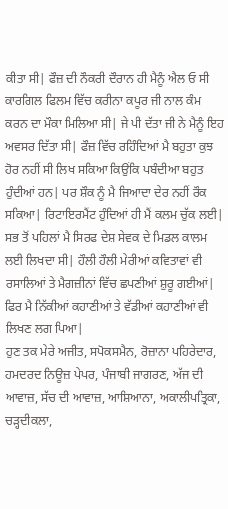ਕੀਤਾ ਸੀ| ਫੌਜ਼ ਦੀ ਨੌਕਰੀ ਦੌਰਾਨ ਹੀ ਮੈਨੂੰ ਐਲ ਓ ਸੀ ਕਾਰਗਿਲ ਫਿਲਮ ਵਿੱਚ ਕਰੀਨਾ ਕਪੂਰ ਜੀ ਨਾਲ ਕੰਮ ਕਰਨ ਦਾ ਮੌਕਾ ਮਿਲਿਆ ਸੀ| ਜੇ ਪੀ ਦੱਤਾ ਜੀ ਨੇ ਮੈਨੂੰ ਇਹ ਅਵਸਰ ਦਿੱਤਾ ਸੀ| ਫੌਜ਼ ਵਿੱਚ ਰਹਿੰਦਿਆਂ ਮੈ ਬਹੁਤਾ ਕੁਝ ਹੋਰ ਨਹੀਂ ਸੀ ਲਿਖ ਸਕਿਆ ਕਿਉਂਕਿ ਪਬੰਦੀਆ ਬਹੁਤ ਹੁੰਦੀਆਂ ਹਨ| ਪਰ ਸ਼ੌਕ ਨੂੰ ਮੈ ਜਿਆਦਾ ਦੇਰ ਨਹੀਂ ਰੌਕ ਸਕਿਆ| ਰਿਟਾਇਰਮੈਂਟ ਹੁੰਦਿਆਂ ਹੀ ਮੈਂ ਕਲਮ ਚੁੱਕ ਲਈ| ਸਭ ਤੋਂ ਪਹਿਲਾਂ ਮੈ ਸਿਰਫ ਦੇਸ਼ ਸੇਵਕ ਦੇ ਮਿਡਲ ਕਾਲਮ ਲਈ ਲਿਖਦਾ ਸੀ| ਹੌਲੀ ਹੌਲੀ ਮੇਰੀਆਂ ਕਵਿਤਾਵਾਂ ਵੀ ਰਸਾਲਿਆਂ ਤੇ ਮੈਗਜ਼ੀਨਾਂ ਵਿੱਚ ਛਪਣੀਆਂ ਸ਼ੁਰੂ ਗਈਆਂ| ਫਿਰ ਮੈ ਨਿੱਕੀਆਂ ਕਹਾਣੀਆਂ ਤੇ ਵੱਡੀਆਂ ਕਹਾਣੀਆਂ ਵੀ ਲਿਖਣ ਲਗ ਪਿਆ|
ਹੁਣ ਤਕ ਮੇਰੇ ਅਜੀਤ, ਸਪੋਕਸਮੈਨ, ਰੋਜ਼ਾਨਾ ਪਹਿਰੇਦਾਰ, ਹਮਦਰਦ ਨਿਊਜ਼ ਪੇਪਰ, ਪੰਜਾਬੀ ਜਾਗਰਣ, ਅੱਜ ਦੀ ਆਵਾਜ਼, ਸੱਚ ਦੀ ਆਵਾਜ਼, ਆਸ਼ਿਆਨਾ, ਅਕਾਲੀਪਤ੍ਰਿਕਾ, ਚੜ੍ਹਦੀਕਲਾ,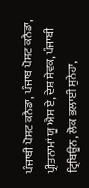ਪੰਜਾਬੀ ਪੋਸਟ ਕਨੈਡਾ, ਪੰਜਾਬ ਪੋਸਟ ਕਨੈਡਾ, ਪ੍ਰੀਤਨਾਮਾਂ ਯੂ ਐਸ ਏ, ਦੇਸ਼ ਸੇਵਕ, ਪੰਜਾਬੀ ਟ੍ਰਿਬਿਊਨ, ਲੋਕ ਭਲਾਈ ਸੁਨੇਹਾ,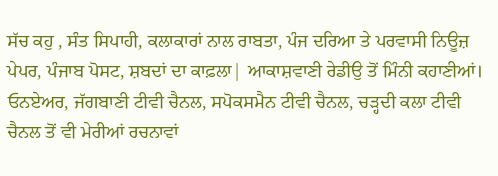ਸੱਚ ਕਹੁ , ਸੰਤ ਸਿਪਾਹੀ, ਕਲਾਕਾਰਾਂ ਨਾਲ ਰਾਬਤਾ, ਪੰਜ ਦਰਿਆ ਤੇ ਪਰਵਾਸੀ ਨਿਊਜ਼ ਪੇਪਰ, ਪੰਜਾਬ ਪੋਸਟ, ਸ਼ਬਦਾਂ ਦਾ ਕਾਫ਼ਲਾ| ਆਕਾਸ਼ਵਾਣੀ ਰੇਡੀਉ ਤੋਂ ਮਿੰਨੀ ਕਹਾਣੀਆਂ। ਓਨਏਅਰ, ਜੱਗਬਾਣੀ ਟੀਵੀ ਚੈਨਲ, ਸਪੋਕਸਮੈਨ ਟੀਵੀ ਚੈਨਲ, ਚੜ੍ਹਦੀ ਕਲਾ ਟੀਵੀ ਚੈਨਲ ਤੋਂ ਵੀ ਮੇਰੀਆਂ ਰਚਨਾਵਾਂ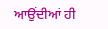ਆਉਂਦੀਆਂ ਹੀ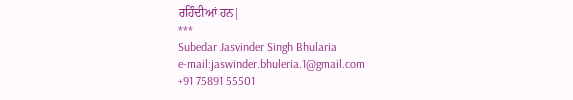ਰਹਿੰਦੀਆਂ ਹਨ|
***
Subedar Jasvinder Singh Bhularia
e-mail:jaswinder.bhuleria.1@gmail.com
+91 75891 55501